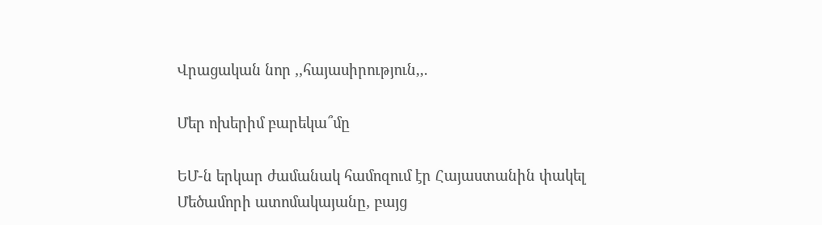Վրացական նոր ,,հայասիրություն,,.

Մեր ոխերիմ բարեկա՞մը

ԵՄ-ն երկար ժամանակ համոզում էր Հայաստանին փակել Մեծամորի ատոմակայանը, բայց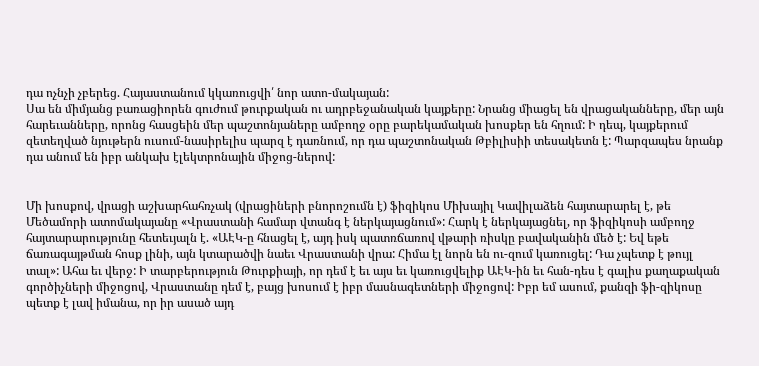դա ոչնչի չբերեց. Հայաստանում կկառուցվի՛ նոր ատո-մակայան:
Սա են միմյանց բառացիորեն գուժում թուրքական ու ադրբեջանական կայքերը: Նրանց միացել են վրացականները, մեր այն հարեւանները, որոնց հասցեին մեր պաշտոնյաները ամբողջ օրը բարեկամական խոսքեր են հղում: Ի դեպ, կայքերում զետեղված նյութերն ուսում-նասիրելիս պարզ է դառնում, որ դա պաշտոնական Թբիլիսիի տեսակետն է: Պարզապես նրանք դա անում են իբր անկախ էլեկտրոնային միջոց-ներով:


Մի խոսքով, վրացի աշխարհահռչակ (վրացիների բնորոշումն է) ֆիզիկոս Միխայիլ Կավիլաձեն հայտարարել է, թե Մեծամորի ատոմակայանը «Վրաստանի համար վտանգ է ներկայացնում»: Հարկ է ներկայացնել, որ ֆիզիկոսի ամբողջ հայտարարությունը հետեւյալն է. «ԱԷԿ-ը հնացել է, այդ իսկ պատռճառով վթարի ռիսկը բավականին մեծ է: Եվ եթե ճառագայթման հոսք լինի, այն կտարածվի նաեւ Վրաստանի վրա: Հիմա էլ նորն են ու-զում կառուցել: Դա չպետք է թույլ տալ»: Ահա եւ վերջ: Ի տարբերություն Թուրքիայի, որ դեմ է եւ այս եւ կառուցվելիք ԱԷԿ-ին եւ հան-դես է գալիս քաղաքական գործիչների միջոցով, Վրաստանը դեմ է, բայց խոսում է իբր մասնագետների միջոցով: Իբր եմ ասում, քանզի ֆի-զիկոսը պետք է լավ իմանա, որ իր ասած այդ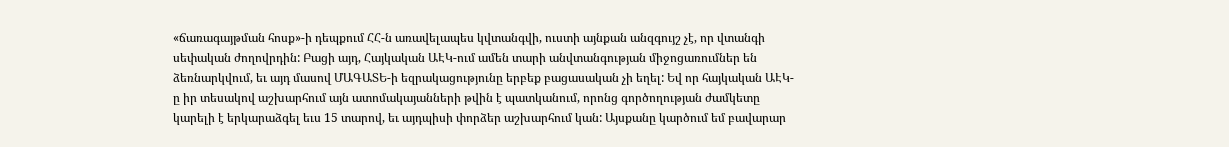«ճառագայթման հոսք»-ի դեպքում ՀՀ-ն առավելապես կվտանգվի, ուստի այնքան անզգույշ չէ, որ վտանգի սեփական ժողովրդին: Բացի այդ, Հայկական ԱԷԿ-ում ամեն տարի անվտանգության միջոցառումներ են ձեռնարկվում, եւ այդ մասով ՄԱԳԱՏԵ-ի եզրակացությունը երբեք բացասական չի եղել: Եվ որ հայկական ԱԷԿ-ը իր տեսակով աշխարհում այն ատոմակայանների թվին է պատկանում, որոնց գործողության ժամկետը կարելի է երկարաձգել եւս 15 տարով, եւ այդպիսի փորձեր աշխարհում կան: Այսքանը կարծում եմ բավարար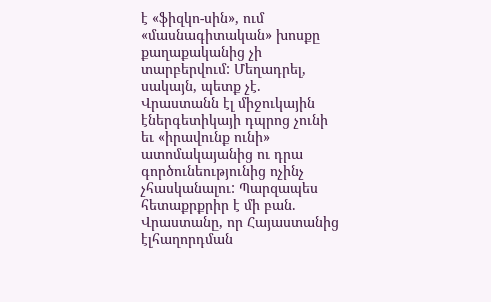է «ֆիզկո-սին», ում «մասնագիտական» խոսքը քաղաքականից չի տարբերվում: Մեղադրել, սակայն, պետք չէ. Վրաստանն էլ միջուկային էներգետիկայի դպրոց չունի եւ «իրավունք ունի» ատոմակայանից ու դրա գործունեությունից ոչինչ չհասկանալու: Պարզապես հետաքրքրիր է մի բան. Վրաստանը, որ Հայաստանից էլհաղորդման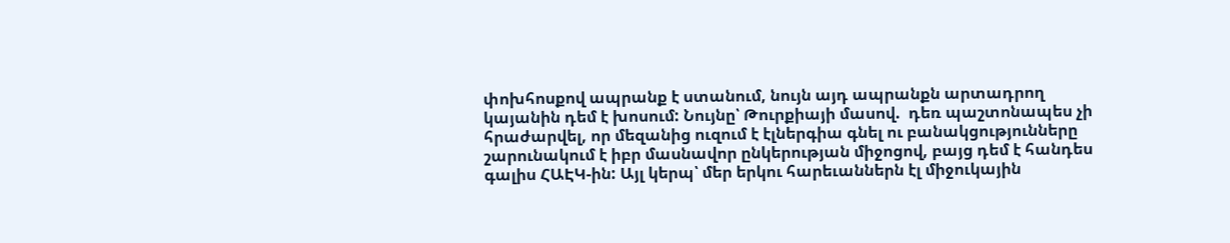փոխհոսքով ապրանք է ստանում, նույն այդ ապրանքն արտադրող կայանին դեմ է խոսում: Նույնը՝ Թուրքիայի մասով.  դեռ պաշտոնապես չի հրաժարվել, որ մեզանից ուզում է էլներգիա գնել ու բանակցությունները շարունակում է իբր մասնավոր ընկերության միջոցով, բայց դեմ է հանդես գալիս ՀԱԷԿ-ին: Այլ կերպ՝ մեր երկու հարեւաններն էլ միջուկային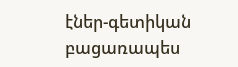էներ-գետիկան բացառապես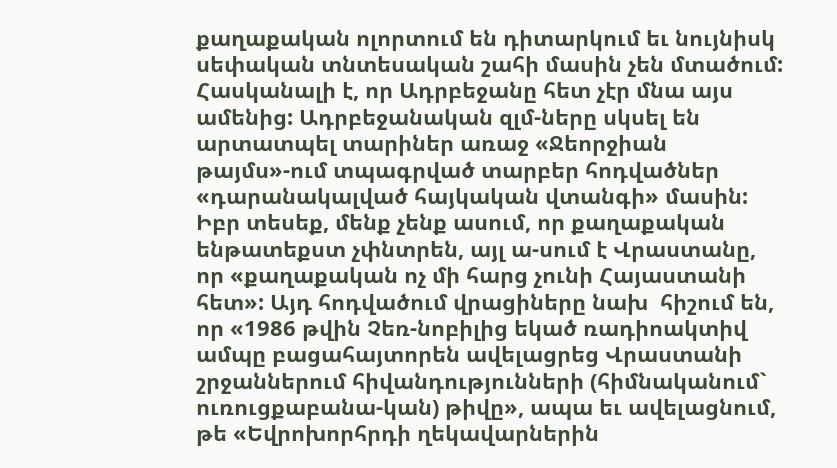քաղաքական ոլորտում են դիտարկում եւ նույնիսկ սեփական տնտեսական շահի մասին չեն մտածում:
Հասկանալի է, որ Ադրբեջանը հետ չէր մնա այս ամենից: Ադրբեջանական զլմ-ները սկսել են արտատպել տարիներ առաջ «Ջեորջիան թայմս»-ում տպագրված տարբեր հոդվածներ «դարանակալված հայկական վտանգի» մասին: Իբր տեսեք, մենք չենք ասում, որ քաղաքական ենթատեքստ չփնտրեն, այլ ա-սում է Վրաստանը, որ «քաղաքական ոչ մի հարց չունի Հայաստանի հետ»: Այդ հոդվածում վրացիները նախ  հիշում են, որ «1986 թվին Չեռ-նոբիլից եկած ռադիոակտիվ ամպը բացահայտորեն ավելացրեց Վրաստանի շրջաններում հիվանդությունների (հիմնականում` ուռուցքաբանա-կան) թիվը», ապա եւ ավելացնում, թե «Եվրոխորհրդի ղեկավարներին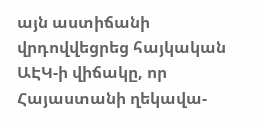այն աստիճանի վրդովվեցրեց հայկական ԱԷԿ-ի վիճակը, որ Հայաստանի ղեկավա-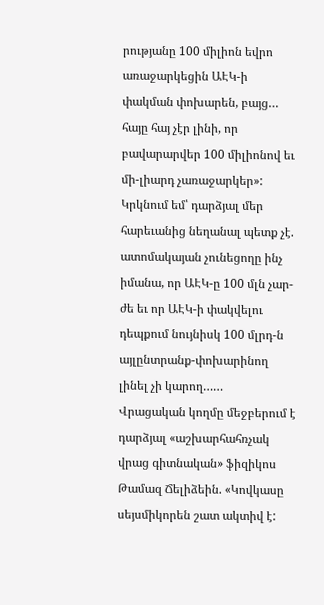րությանը 100 միլիոն եվրո առաջարկեցին ԱԷԿ-ի փակման փոխարեն, բայց… հայը հայ չէր լինի, որ բավարարվեր 100 միլիոնով եւ մի-լիարդ չառաջարկեր»: Կրկնում եմ՝ դարձյալ մեր հարեւանից նեղանալ պետք չէ. ատոմակայան չունեցողը ինչ իմանա, որ ԱԷԿ-ը 100 մլն չար-ժե եւ որ ԱԷԿ-ի փակվելու դեպքում նույնիսկ 100 մլրդ-ն այլընտրանք-փոխարինող լինել չի կարող……
Վրացական կողմը մեջբերում է դարձյալ «աշխարհահռչակ վրաց գիտնական» ֆիզիկոս Թամազ Ճելիձեին. «Կովկասը սեյսմիկորեն շատ ակտիվ է: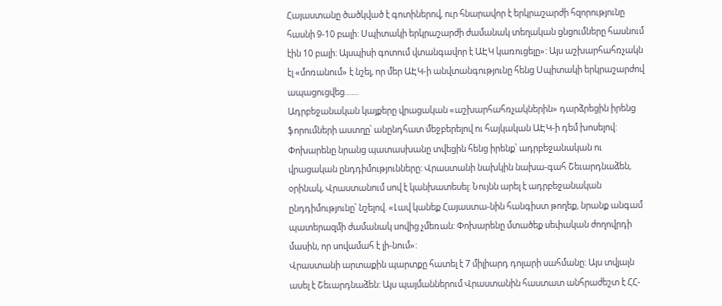Հայաստանը ծածկված է գոտիներով, ուր հնարավոր է երկրաշարժի հզորությունը հասնի 9-10 բալի: Սպիտակի երկրաշարժի ժամանակ տեղական ցնցումները հասնում էին 10 բալի: Այսպիսի գոտում վտանգավոր է ԱԷԿ կառուցելը»: Այս աշխարհահռչակն էլ «մոռանում» է նշել, որ մեր ԱԷԿ-ի անվտանգությունը հենց Սպիտակի երկրաշարժով ապացուցվեց……
Ադրբեջանական կայքերը վրացական «աշխարհահռչակներին» դարձրեցին իրենց ֆորումների աստղը՝ անընդհատ մեջբերելով ու հայկական ԱԷԿ-ի դեմ խոսելով: Փոխարենը նրանց պատասխանը տվեցին հենց իրենք՝ ադրբեջանական ու վրացական ընդդիմությունները: Վրաստանի նախկին նախա-գահ Շեւարդնաձեն, օրինակ, Վրաստանում սով է կանխատեսել: Նույնն արել է ադրբեջանական ընդդիմությունը՝ նշելով. «Լավ կանեք Հայաստա-նին հանգիստ թողեք, նրանք անգամ պատերազմի ժամանակ սովից չմեռան: Փոխարենը մտածեք սեփական ժողովրդի մասին, որ սովամահ է լի-նում»:
Վրաստանի արտաքին պարտքը հատել է 7 միլիարդ դոլարի սահմանը: Այս տվյալն ասել է Շեւարդնաձեն: Այս պայմաններում Վրաստանին հաստատ անհրաժեշտ է ՀՀ-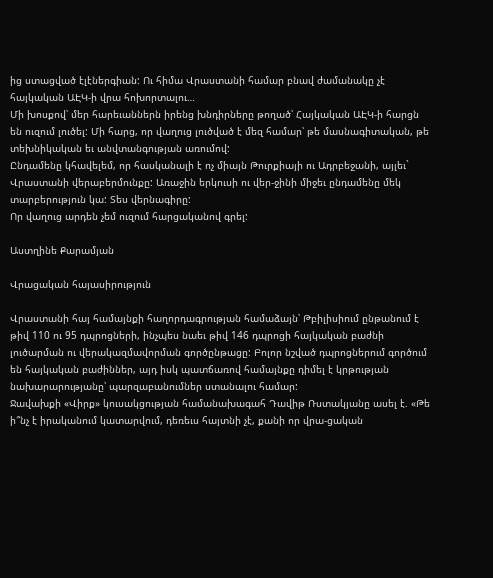ից ստացված էլէներգիան: Ու հիմա Վրաստանի համար բնավ ժամանակը չէ հայկական ԱԷԿ-ի վրա հոխորտալու…
Մի խոսքով՝ մեր հարեւաններն իրենց խնդիրները թողած՝ Հայկական ԱԷԿ-ի հարցն են ուզում լուծել: Մի հարց, որ վաղուց լուծված է մեզ համար՝ թե մասնագիտական, թե տեխնիկական եւ անվտանգության առումով:
Ընդամենը կհավելեմ, որ հասկանալի է ոչ միայն Թուրքիայի ու Ադրբեջանի, այլեւ` Վրաստանի վերաբերմունքը: Առաջին երկուսի ու վեր-ջինի միջեւ ընդամենը մեկ տարբերություն կա: Տես վերնագիրը:
Որ վաղուց արդեն չեմ ուզում հարցականով գրել:

Աստղինե Քարամյան

Վրացական հայասիրություն

Վրաստանի հայ համայնքի հաղորդագրության համաձայն՝ Թբիլիսիում ընթանում է թիվ 110 ու 95 դպրոցների, ինչպես նաեւ թիվ 146 դպրոցի հայկական բաժնի լուծարման ու վերակազմավորման գործընթացը: Բոլոր նշված դպրոցներում գործում են հայկական բաժիններ, այդ իսկ պատճառով համայնքը դիմել է կրթության նախարարությանը՝ պարզաբանումներ ստանալու համար:
Ջավախքի «Վիրք» կուսակցության համանախագահ Դավիթ Ռստակյանը ասել է. «Թե ի՞նչ է իրականում կատարվում, դեռեւս հայտնի չէ, քանի որ վրա-ցական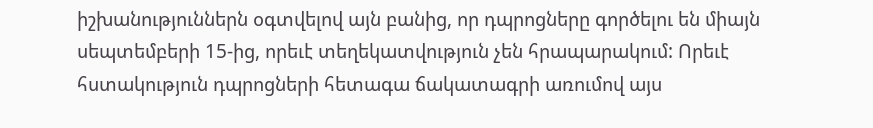իշխանություններն օգտվելով այն բանից, որ դպրոցները գործելու են միայն սեպտեմբերի 15-ից, որեւէ տեղեկատվություն չեն հրապարակում: Որեւէ հստակություն դպրոցների հետագա ճակատագրի առումով այս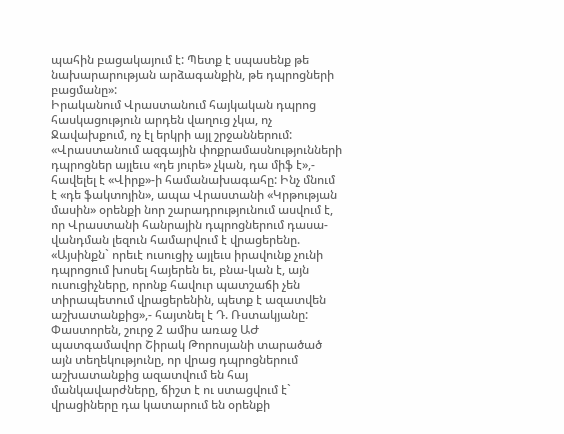պահին բացակայում է: Պետք է սպասենք թե նախարարության արձագանքին, թե դպրոցների բացմանը»:
Իրականում Վրաստանում հայկական դպրոց հասկացություն արդեն վաղուց չկա, ոչ Ջավախքում, ոչ էլ երկրի այլ շրջաններում: «Վրաստանում ազգային փոքրամասնությունների դպրոցներ այլեւս «դե յուրե» չկան, դա միֆ է»,- հավելել է «Վիրք»-ի համանախագահը: Ինչ մնում է «դե ֆակտոյին», ապա Վրաստանի «Կրթության մասին» օրենքի նոր շարադրությունում ասվում է, որ Վրաստանի հանրային դպրոցներում դասա-վանդման լեզուն համարվում է վրացերենը. «Այսինքն` որեւէ ուսուցիչ այլեւս իրավունք չունի դպրոցում խոսել հայերեն եւ, բնա-կան է, այն ուսուցիչները, որոնք հավուր պատշաճի չեն տիրապետում վրացերենին, պետք է ազատվեն աշխատանքից»,- հայտնել է Դ. Ռստակյանը:
Փաստորեն, շուրջ 2 ամիս առաջ ԱԺ պատգամավոր Շիրակ Թորոսյանի տարածած այն տեղեկությունը, որ վրաց դպրոցներում աշխատանքից ազատվում են հայ մանկավարժները, ճիշտ է ու ստացվում է` վրացիները դա կատարում են օրենքի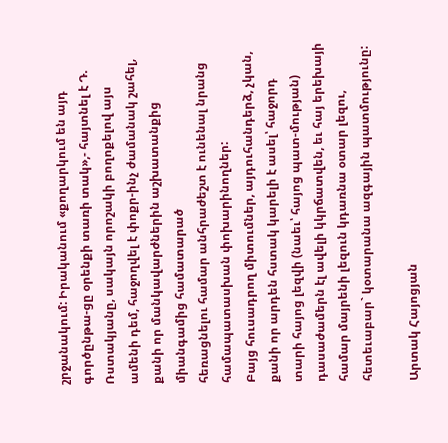շրջանակում: Իրականում «քողարկում են այդ գործընթա-ցը օրենքի տառի տակ»,- հայտնել է Դ. Ռստակյանը, սակայն որոշակի բողոքելով այս ամենի դեմ, հաջողվել է փոքր-ինչ ժամանակ շահել, քանի որ մանկավարժներին աշխատանքից միանգամից համատարած
հեռացնելու համար անհրաժեշտ է ունենալ նրանց համապատասխան փոխարինողներ:
Բայց հուսադրող միտումներ, այդուհանդերձ, չկան, քանի որ արդեն հստակ կարելի է ասել՝ հաջորդ տարի հայոց լեզվի (նաեւ՝ հայոց պատ-մության) դասաժամերն էլ ավելի կկրճատվեն, եւ հայ երեխայի համար մայրենի լեզուն կդառնա օտար լեզու, հետեւաբար` կօտարանա ազգային պատմությունը:

Արտակ Հայոցյան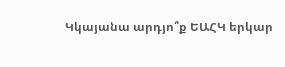Կկայանա արդյո՞ք ԵԱՀԿ երկար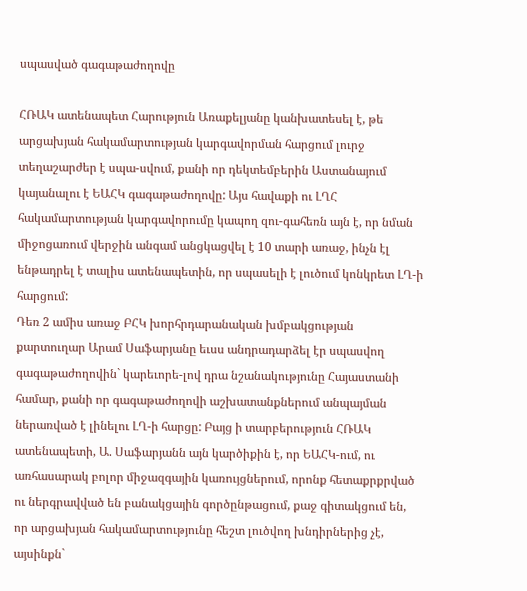սպասված գագաթաժողովը

ՀՌԱԿ ատենապետ Հարություն Առաքելյանը կանխատեսել է, թե արցախյան հակամարտության կարգավորման հարցում լուրջ տեղաշարժեր է սպա-սվում, քանի որ դեկտեմբերին Աստանայում կայանալու է ԵԱՀԿ գագաթաժողովը: Այս հավաքի ու ԼՂՀ հակամարտության կարգավորումը կապող զու-գահեռն այն է, որ նման միջոցառում վերջին անգամ անցկացվել է 10 տարի առաջ, ինչն էլ ենթադրել է տալիս ատենապետին, որ սպասելի է լուծում կոնկրետ ԼՂ-ի հարցում:
Դեռ 2 ամիս առաջ ԲՀԿ խորհրդարանական խմբակցության քարտուղար Արամ Սաֆարյանը եւսս անդրադարձել էր սպասվող գագաթաժողովին` կարեւորե-լով դրա նշանակությունը Հայաստանի համար, քանի որ գագաթաժողովի աշխատանքներում անպայման ներառված է լինելու ԼՂ-ի հարցը: Բայց ի տարբերություն ՀՌԱԿ ատենապետի, Ա. Սաֆարյանն այն կարծիքին է, որ ԵԱՀԿ-ում, ու առհասարակ բոլոր միջազգային կառույցներում, որոնք հետաքրքրված ու ներգրավված են բանակցային գործընթացում, քաջ գիտակցում են, որ արցախյան հակամարտությունը հեշտ լուծվող խնդիրներից չէ, այսինքն`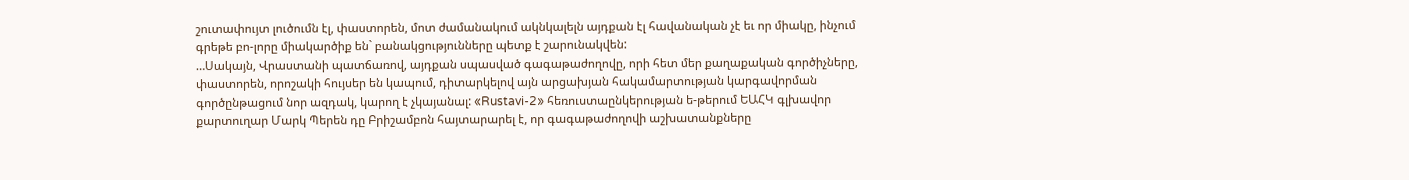շուտափույտ լուծումն էլ, փաստորեն, մոտ ժամանակում ակնկալելն այդքան էլ հավանական չէ եւ որ միակը, ինչում գրեթե բո-լորը միակարծիք են` բանակցությունները պետք է շարունակվեն:
…Սակայն, Վրաստանի պատճառով, այդքան սպասված գագաթաժողովը, որի հետ մեր քաղաքական գործիչները, փաստորեն, որոշակի հույսեր են կապում, դիտարկելով այն արցախյան հակամարտության կարգավորման գործընթացում նոր ազդակ, կարող է չկայանալ: «Rustavi-2» հեռուստաընկերության ե-թերում ԵԱՀԿ գլխավոր քարտուղար Մարկ Պերեն դը Բրիշամբոն հայտարարել է, որ գագաթաժողովի աշխատանքները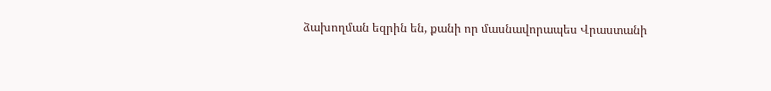ձախողման եզրին են, քանի որ մասնավորապես Վրաստանի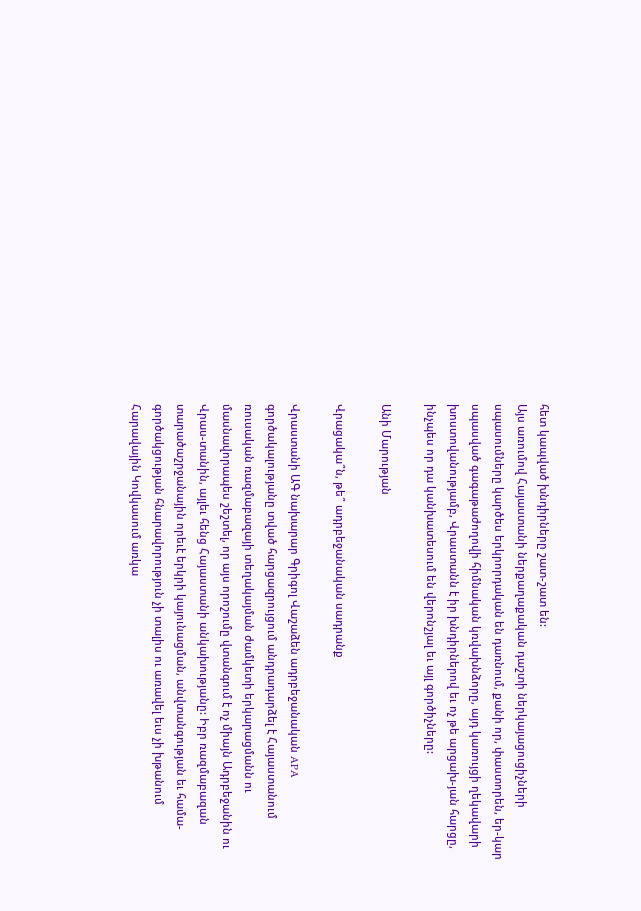հետ կապված խնդիրները շատ-շատ են:
Այս առումով Հայաստանի ներքաղաքական դաշտի ներկայացուցիչների սպասումները կարծես երկրորդական են դառնում, քանի որ, փաստորեն, եր-կար սպասված գագաթաժողովի հիմնական կռվախնձորը, այդ կառույցի ղեկավարի խոստովանությամբ, Վրաստանն է իր խնդիրներով եւ ոչ թե արցախ-յան հարցը, ինչպես որ դա կանխատեսում են վերոնշյալ եւ այլ գործիչները:

Անի Մարության

Վրացակա՞ն, թե՞ ադրբեջանական սադրանք

Վրաստանի ԱԳ նախարար Գրիգոլ Վաշաձեն ադրբեջանական APA գործակալությանը տված հարցազրույցում անդրադարձել է Հայաստանում ռուսական ռազմաբազայի տեղակայման ժամկետի երկարացմանն ու մասնավորապես շեշտել, որ այս որոշումը վտանգում է ոչ միայն Ադրբեջանին ու Վրաս-տանին, այլեւ հենց Հայաստանի անկախությանը: Իբր ռազմաբազան տարածաշրջանային որեւէ երկրի կայունացման, անվտանգության եւ համա-գործակցության հնարավորություն չի տալիս ու առավել եւս չի խթանում Հարավային Կովկասում առկա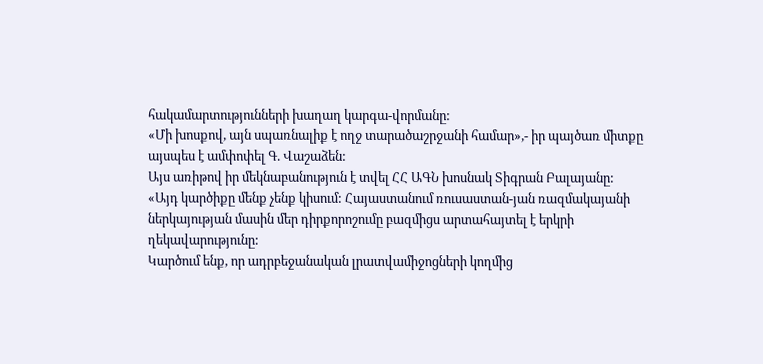հակամարտությունների խաղաղ կարգա-վորմանը:
«Մի խոսքով, այն սպառնալիք է ողջ տարածաշրջանի համար»,- իր պայծառ միտքը այսպես է ամփոփել Գ. Վաշաձեն:
Այս առիթով իր մեկնաբանություն է տվել ՀՀ ԱԳՆ խոսնակ Տիգրան Բալայանը: «Այդ կարծիքը մենք չենք կիսում: Հայաստանում ռուսաստան-յան ռազմակայանի ներկայության մասին մեր դիրքորոշումը բազմիցս արտահայտել է երկրի ղեկավարությունը:
Կարծում ենք, որ ադրբեջանական լրատվամիջոցների կողմից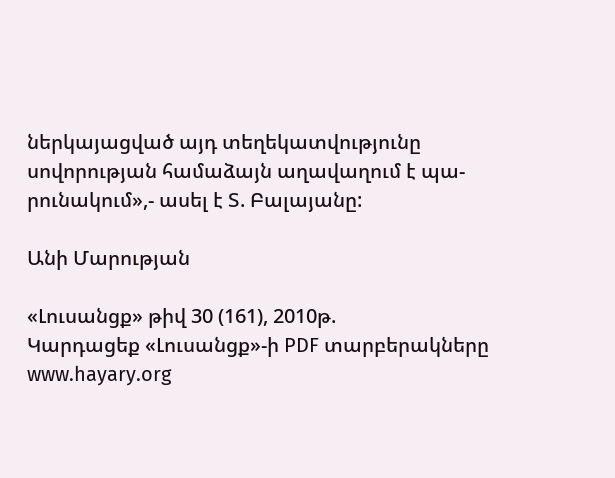ներկայացված այդ տեղեկատվությունը սովորության համաձայն աղավաղում է պա-րունակում»,- ասել է Տ. Բալայանը:

Անի Մարության

«Լուսանցք» թիվ 30 (161), 2010թ.
Կարդացեք «Լուսանցք»-ի PDF տարբերակները www.hayary.org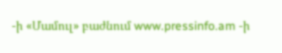-ի «Մամուլ» բաժնում www.pressinfo.am -ի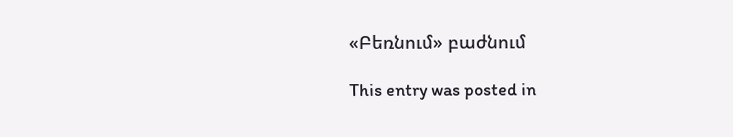«Բեռնում» բաժնում

This entry was posted in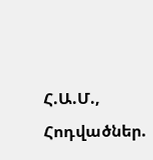Հ.Ա.Մ., Հոդվածներ.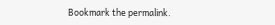Bookmark the permalink.